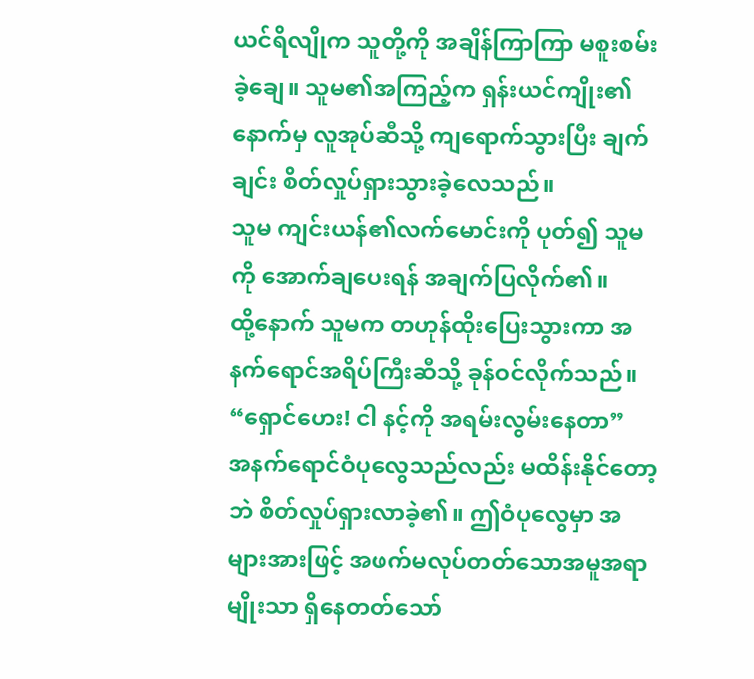ယင်ရိလျိုက သူတို့ကို အချိန်ကြာကြာ မစူးစမ်းခဲ့ချေ။ သူမ၏အကြည့်က ရှန်းယင်ကျိုး၏နောက်မှ လူအုပ်ဆီသို့ ကျရောက်သွားပြီး ချက်ချင်း စိတ်လှုပ်ရှားသွားခဲ့လေသည်။
သူမ ကျင်းယန်၏လက်မောင်းကို ပုတ်၍ သူမကို အောက်ချပေးရန် အချက်ပြလိုက်၏။
ထို့နောက် သူမက တဟုန်ထိုးပြေးသွားကာ အနက်ရောင်အရိပ်ကြီးဆီသို့ ခုန်ဝင်လိုက်သည်။
“ရှောင်ဟေး! ငါ နင့်ကို အရမ်းလွမ်းနေတာ”
အနက်ရောင်ဝံပုလွေသည်လည်း မထိန်းနိုင်တော့ဘဲ စိတ်လှုပ်ရှားလာခဲ့၏။ ဤဝံပုလွေမှာ အများအားဖြင့် အဖက်မလုပ်တတ်သောအမူအရာမျိုးသာ ရှိနေတတ်သော်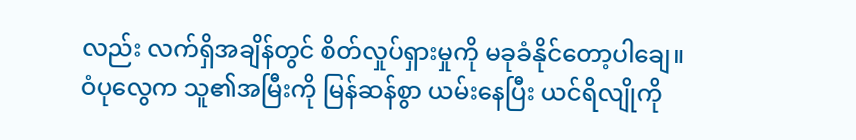လည်း လက်ရှိအချိန်တွင် စိတ်လှုပ်ရှားမှုကို မခုခံနိုင်တော့ပါချေ။
ဝံပုလွေက သူ၏အမြီးကို မြန်ဆန်စွာ ယမ်းနေပြီး ယင်ရိလျိုကို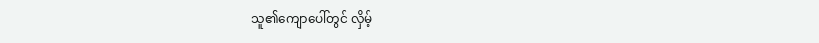သူ၏ကျောပေါ်တွင် လှိမ့်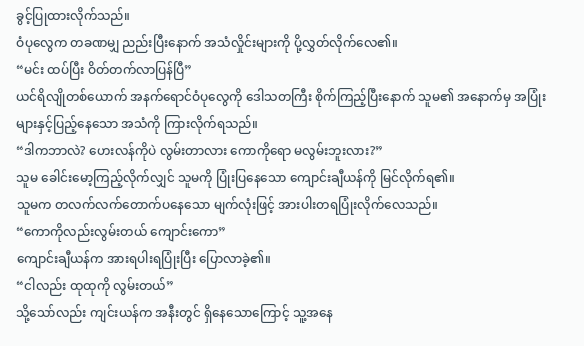ခွင့်ပြုထားလိုက်သည်။
ဝံပုလွေက တခဏမျှ ညည်းပြီးနောက် အသံလှိုင်းများကို ပို့လွှတ်လိုက်လေ၏။
“မင်း ထပ်ပြီး ဝိတ်တက်လာပြန်ပြီ”
ယင်ရိလျိုတစ်ယောက် အနက်ရောင်ဝံပုလွေကို ဒေါသတကြီး စိုက်ကြည့်ပြီးနောက် သူမ၏ အနောက်မှ အပြုံးများနှင့်ပြည့်နေသော အသံကို ကြားလိုက်ရသည်။
“ဒါကဘာလဲ? ဟေးလန်ကိုပဲ လွမ်းတာလား ကောကိုရော မလွမ်းဘူးလား?”
သူမ ခေါင်းမော့ကြည့်လိုက်လျှင် သူမကို ပြုံးပြနေသော ကျောင်းချီယန်ကို မြင်လိုက်ရ၏။
သူမက တလက်လက်တောက်ပနေသော မျက်လုံးဖြင့် အားပါးတရပြုံးလိုက်လေသည်။
“ကောကိုလည်းလွမ်းတယ် ကျောင်းကော”
ကျောင်းချီယန်က အားရပါးရပြုံးပြီး ပြောလာခဲ့၏။
“ငါလည်း ထုထုကို လွမ်းတယ်”
သို့သော်လည်း ကျင်းယန်က အနီးတွင် ရှိနေသောကြောင့် သူ့အနေ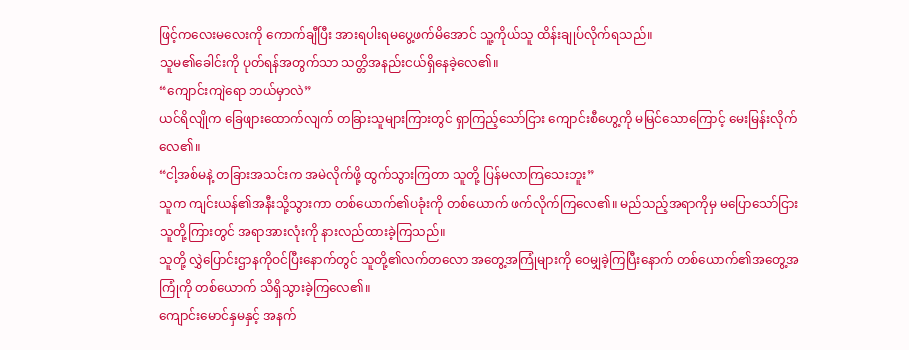ဖြင့်ကလေးမလေးကို ကောက်ချီပြီး အားရပါးရမပွေ့ဖက်မိအောင် သူ့ကိုယ်သူ ထိန်းချုပ်လိုက်ရသည်။
သူမ၏ခေါင်းကို ပုတ်ရန်အတွက်သာ သတ္တိအနည်းငယ်ရှိနေခဲ့လေ၏။
“ကျောင်းကျဲရော ဘယ်မှာလဲ”
ယင်ရိလျိုက ခြေဖျားထောက်လျက် တခြားသူများကြားတွင် ရှာကြည့်သော်ငြား ကျောင်းစီဟွေ့ကို မမြင်သောကြောင့် မေးမြန်းလိုက်လေ၏။
“ငါ့အစ်မနဲ့ တခြားအသင်းက အမဲလိုက်ဖို့ ထွက်သွားကြတာ သူတို့ ပြန်မလာကြသေးဘူး”
သူက ကျင်းယန်၏အနီးသို့သွားကာ တစ်ယောက်၏ပခုံးကို တစ်ယောက် ဖက်လိုက်ကြလေ၏။ မည်သည့်အရာကိုမှ မပြောသော်ငြား သူတို့ကြားတွင် အရာအားလုံးကို နားလည်ထားခဲ့ကြသည်။
သူတို့ လွှဲပြောင်းဌာနကိုဝင်ပြီးနောက်တွင် သူတို့၏လက်တလော အတွေ့အကြုံများကို ဝေမျှခဲ့ကြပြီးနောက် တစ်ယောက်၏အတွေ့အကြုံကို တစ်ယောက် သိရှိသွားခဲ့ကြလေ၏။
ကျောင်းမောင်နှမနှင့် အနက်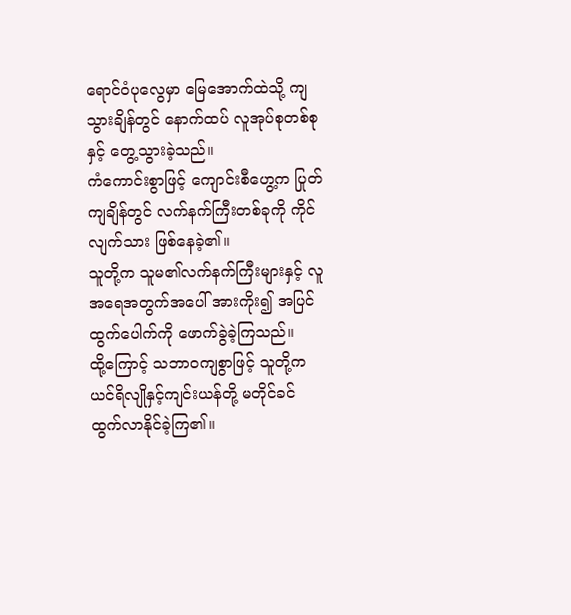ရောင်ဝံပုလွေမှာ မြေအောက်ထဲသို့ ကျသွားချိန်တွင် နောက်ထပ် လူအုပ်စုတစ်စုနှင့် တွေ့သွားခဲ့သည်။
ကံကောင်းစွာဖြင့် ကျောင်းစီဟွေ့က ပြုတ်ကျချိန်တွင် လက်နက်ကြီးတစ်ခုကို ကိုင်လျက်သား ဖြစ်နေခဲ့၏။
သူတို့က သူမ၏လက်နက်ကြီးများနှင့် လူအရေအတွက်အပေါ် အားကိုး၍ အပြင်ထွက်ပေါက်ကို ဖောက်ခွဲခဲ့ကြသည်။
ထို့ကြောင့် သဘာဝကျစွာဖြင့် သူတို့က ယင်ရိလျိုနှင့်ကျင်းယန်တို့ မတိုင်ခင် ထွက်လာနိုင်ခဲ့ကြ၏။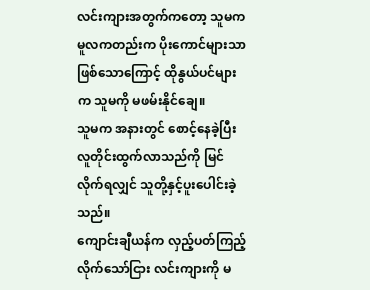လင်းကျားအတွက်ကတော့ သူမက မူလကတည်းက ပိုးကောင်များသာ ဖြစ်သောကြောင့် ထိုနွယ်ပင်များက သူမကို မဖမ်းနိုင်ချေ။
သူမက အနားတွင် စောင့်နေခဲ့ပြီး လူတိုင်းထွက်လာသည်ကို မြင်လိုက်ရလျှင် သူတို့နှင့်ပူးပေါင်းခဲ့သည်။
ကျောင်းချီယန်က လှည့်ပတ်ကြည့်လိုက်သော်ငြား လင်းကျားကို မ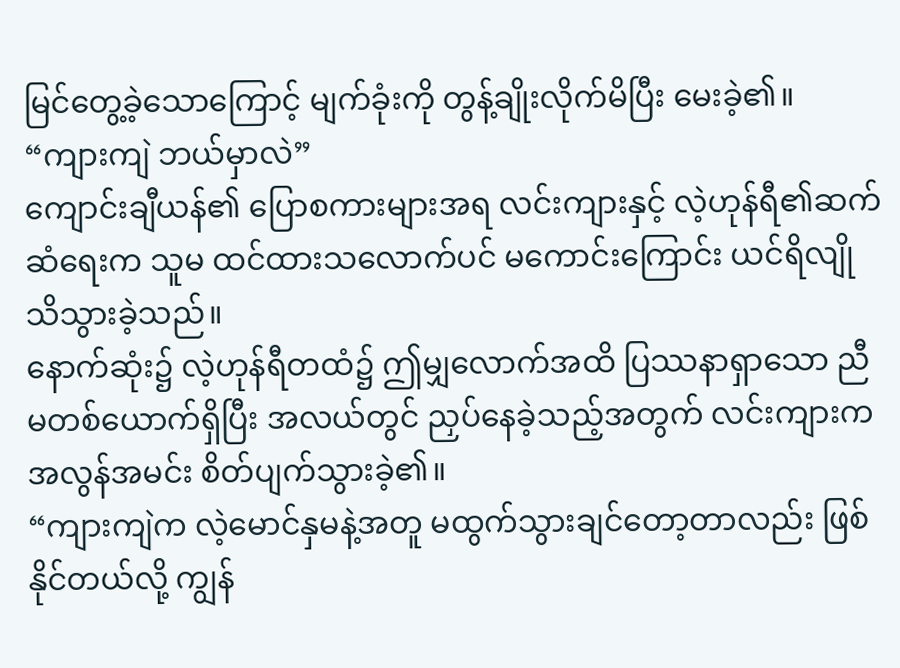မြင်တွေ့ခဲ့သောကြောင့် မျက်ခုံးကို တွန့်ချိုးလိုက်မိပြီး မေးခဲ့၏။
“ကျားကျဲ ဘယ်မှာလဲ”
ကျောင်းချီယန်၏ ပြောစကားများအရ လင်းကျားနှင့် လဲ့ဟုန်ရီ၏ဆက်ဆံရေးက သူမ ထင်ထားသလောက်ပင် မကောင်းကြောင်း ယင်ရိလျို သိသွားခဲ့သည်။
နောက်ဆုံး၌ လဲ့ဟုန်ရီတထံ၌ ဤမျှလောက်အထိ ပြဿနာရှာသော ညီမတစ်ယောက်ရှိပြီး အလယ်တွင် ညှပ်နေခဲ့သည့်အတွက် လင်းကျားက အလွန်အမင်း စိတ်ပျက်သွားခဲ့၏။
“ကျားကျဲက လဲ့မောင်နှမနဲ့အတူ မထွက်သွားချင်တော့တာလည်း ဖြစ်နိုင်တယ်လို့ ကျွန်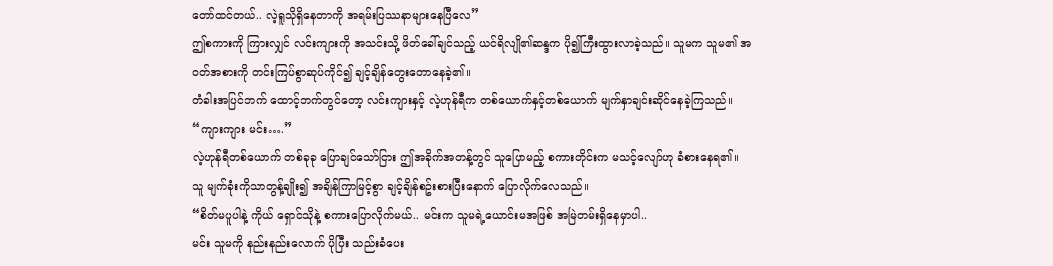တော်ထင်တယ်.. လဲ့ရူသိုရှိနေတာကို အရမ်းပြဿနာများနေပြီလေ”
ဤစကားကို ကြားလျှင် လင်းကျားကို အသင်းသို့ ဖိတ်ခေါ်ချင်သည့် ယင်ရိလျို၏ဆန္ဒက ပို၍ကြီးထွားလာခဲ့သည်။ သူမက သူမ၏ အဝတ်အစားကို တင်းကြပ်စွာဆုပ်ကိုင်၍ ချင့်ချိန်တွေးတောနေခဲ့၏။
တံခါးအပြင်ဘက် ထောင့်ဘက်တွင်တော့ လင်းကျားနှင့် လဲ့ဟုန်ရီက တစ်ယောက်နှင့်တစ်ယောက် မျက်နှာချင်းဆိုင်နေခဲ့ကြသည်။
“ကျားကျား မင်း….”
လဲ့ဟုန်ရီတစ်ယောက် တစ်ခုခု ပြောချင်သော်ငြား ဤအခိုက်အတန့်တွင် သူပြောမည့် စကားတိုင်းက မသင့်လျော်ဟု ခံစားနေရ၏။
သူ မျက်ခုံးကိုသာတွန့်ချိုး၍ အချိန်ကြာမြင့်စွာ ချင့်ချိန်စဥ်းစားပြီးနောက် ပြောလိုက်လေသည်။
“စိတ်မပူပါနဲ့ ကိုယ် ရှောင်သိုနဲ့ စကားပြောလိုက်မယ်.. မင်းက သူမရဲ့ယောင်းမအဖြစ် အမြဲတမ်းရှိနေမှာပါ..
မင်း သူမကို နည်းနည်းလောက် ပိုပြီး သည်းခံပေး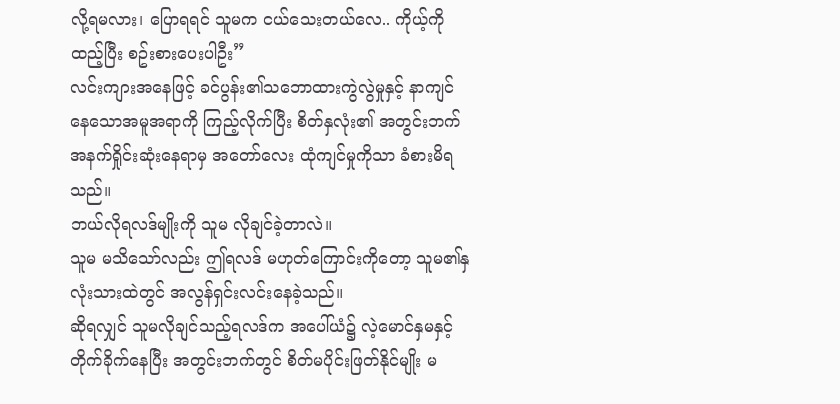လို့ရမလား၊ ပြောရရင် သူမက ငယ်သေးတယ်လေ.. ကိုယ့်ကို ထည့်ပြီး စဥ်းစားပေးပါဦး”
လင်းကျားအနေဖြင့် ခင်ပွန်း၏သဘောထားကွဲလွဲမှုနှင့် နာကျင်နေသောအမူအရာကို ကြည့်လိုက်ပြီး စိတ်နှလုံး၏ အတွင်းဘက်အနက်ရှိုင်းဆုံးနေရာမှ အတော်လေး ထုံကျင်မှုကိုသာ ခံစားမိရသည်။
ဘယ်လိုရလဒ်မျိုးကို သူမ လိုချင်ခဲ့တာလဲ။
သူမ မသိသော်လည်း ဤရလဒ် မဟုတ်ကြောင်းကိုတော့ သူမ၏နှလုံးသားထဲတွင် အလွန်ရှင်းလင်းနေခဲ့သည်။
ဆိုရလျှင် သူမလိုချင်သည့်ရလဒ်က အပေါ်ယံ၌ လဲ့မောင်နှမနှင့် တိုက်ခိုက်နေပြီး အတွင်းဘက်တွင် စိတ်မပိုင်းဖြတ်နိုင်မျိုး မ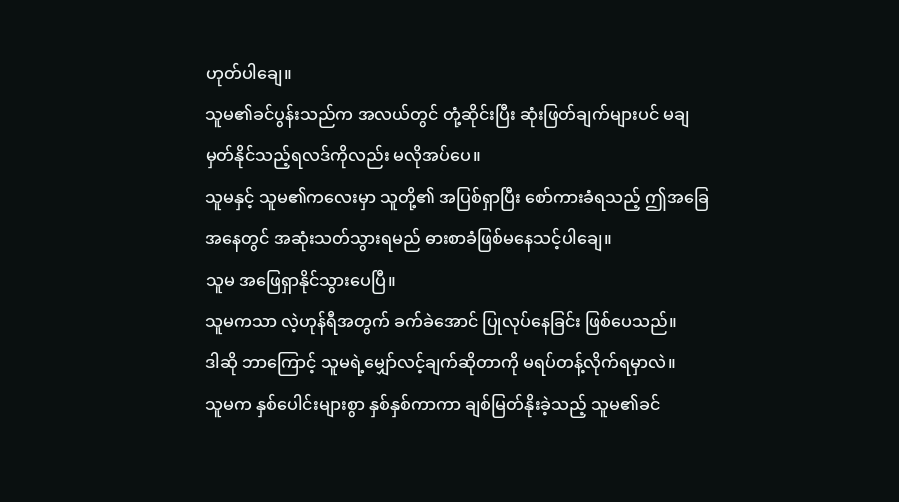ဟုတ်ပါချေ။
သူမ၏ခင်ပွန်းသည်က အလယ်တွင် တုံ့ဆိုင်းပြီး ဆုံးဖြတ်ချက်များပင် မချမှတ်နိုင်သည့်ရလဒ်ကိုလည်း မလိုအပ်ပေ။
သူမနှင့် သူမ၏ကလေးမှာ သူတို့၏ အပြစ်ရှာပြီး စော်ကားခံရသည့် ဤအခြေအနေတွင် အဆုံးသတ်သွားရမည် ဓားစာခံဖြစ်မနေသင့်ပါချေ။
သူမ အဖြေရှာနိုင်သွားပေပြီ။
သူမကသာ လဲ့ဟုန်ရီအတွက် ခက်ခဲအောင် ပြုလုပ်နေခြင်း ဖြစ်ပေသည်။
ဒါဆို ဘာကြောင့် သူမရဲ့မျှော်လင့်ချက်ဆိုတာကို မရပ်တန့်လိုက်ရမှာလဲ။
သူမက နှစ်ပေါင်းများစွာ နှစ်နှစ်ကာကာ ချစ်မြတ်နိုးခဲ့သည့် သူမ၏ခင်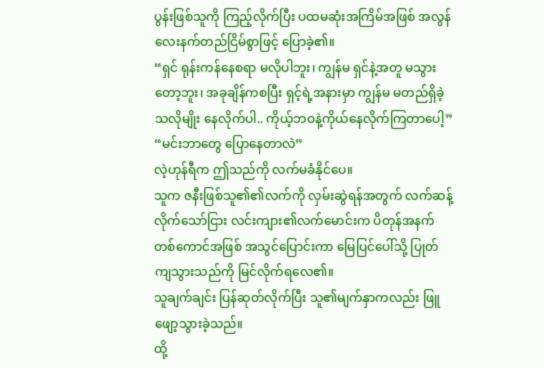ပွန်းဖြစ်သူကို ကြည့်လိုက်ပြီး ပထမဆုံးအကြိမ်အဖြစ် အလွန်လေးနက်တည်ငြိမ်စွာဖြင့် ပြောခဲ့၏။
“ရှင် ရုန်းကန်နေစရာ မလိုပါဘူး၊ ကျွန်မ ရှင်နဲ့အတူ မသွားတော့ဘူး၊ အခုချိန်ကစပြီး ရှင့်ရဲ့အနားမှာ ကျွန်မ မတည်ရှိခဲ့သလိုမျိုး နေလိုက်ပါ.. ကိုယ့်ဘဝနဲ့ကိုယ်နေလိုက်ကြတာပေါ့”
“မင်းဘာတွေ ပြောနေတာလဲ”
လဲ့ဟုန်ရီက ဤသည်ကို လက်မခံနိုင်ပေ။
သူက ဇနီးဖြစ်သူ၏၏လက်ကို လှမ်းဆွဲရန်အတွက် လက်ဆန့်လိုက်သော်ငြား လင်းကျား၏လက်မောင်းက ပိတုန်အနက်တစ်ကောင်အဖြစ် အသွင်ပြောင်းကာ မြေပြင်ပေါ်သို့ ပြုတ်ကျသွားသည်ကို မြင်လိုက်ရလေ၏။
သူချက်ချင်း ပြန်ဆုတ်လိုက်ပြီး သူ၏မျက်နှာကလည်း ဖြူဖျော့သွားခဲ့သည်။
ထို့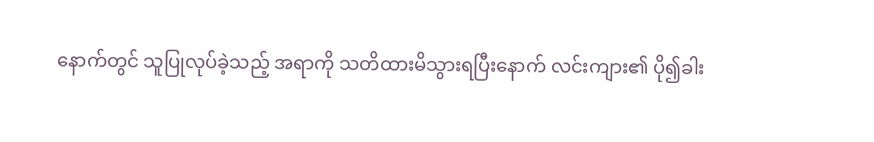နောက်တွင် သူပြုလုပ်ခဲ့သည့် အရာကို သတိထားမိသွားရပြီးနောက် လင်းကျား၏ ပို၍ခါး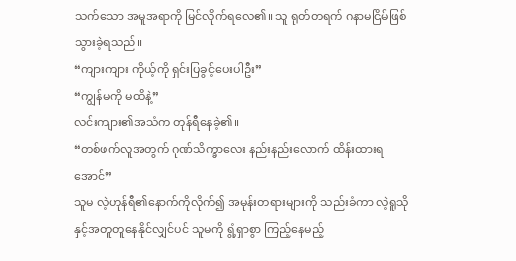သက်သော အမူအရာကို မြင်လိုက်ရလေ၏။ သူ ရုတ်တရက် ဂနာမငြိမ်ဖြစ်သွားခဲ့ရသည်။
“ကျားကျား ကိုယ့်ကို ရှင်းပြခွင့်ပေးပါဦး”
“ကျွန်မကို မထိနဲ့”
လင်းကျား၏အသံက တုန်ရီနေခဲ့၏။
“တစ်ဖက်လူအတွက် ဂုဏ်သိက္ခာလေး နည်းနည်းလောက် ထိန်းထားရအောင်”
သူမ လဲ့ဟုန်ရီ၏နောက်ကိုလိုက်၍ အမုန်းတရားများကို သည်းခံကာ လဲ့ရူသိုနှင့်အတူတူနေနိုင်လျှင်ပင် သူမကို ရွံ့ရှာစွာ ကြည့်နေမည့်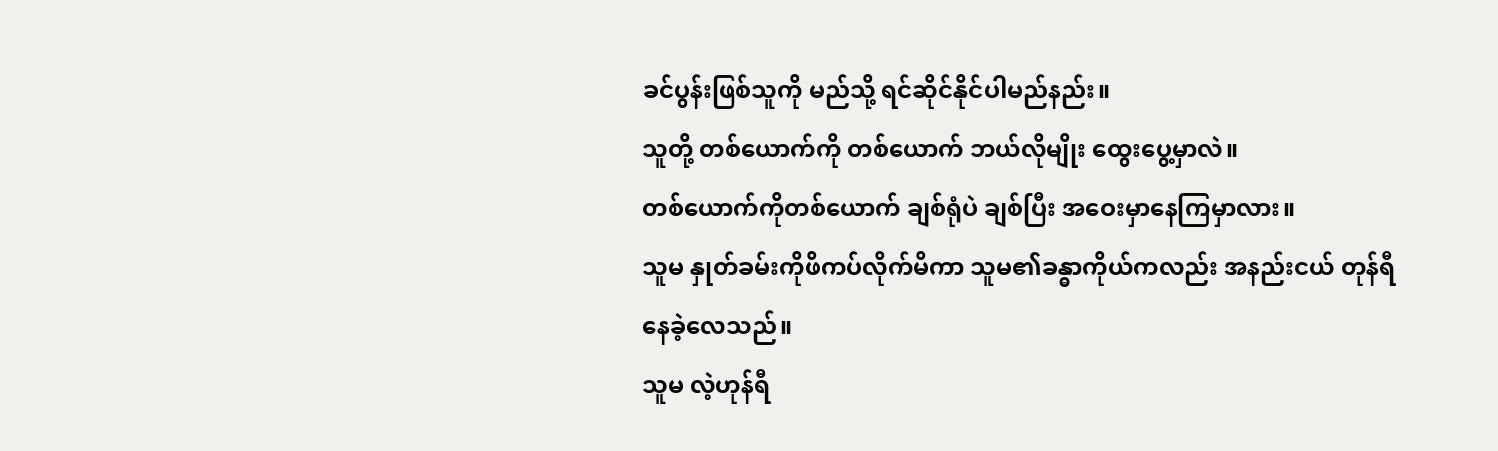ခင်ပွန်းဖြစ်သူကို မည်သို့ ရင်ဆိုင်နိုင်ပါမည်နည်း။
သူတို့ တစ်ယောက်ကို တစ်ယောက် ဘယ်လိုမျိုး ထွေးပွေ့မှာလဲ။
တစ်ယောက်ကိုတစ်ယောက် ချစ်ရုံပဲ ချစ်ပြီး အဝေးမှာနေကြမှာလား။
သူမ နှုတ်ခမ်းကိုဖိကပ်လိုက်မိကာ သူမ၏ခန္ဓာကိုယ်ကလည်း အနည်းငယ် တုန်ရီနေခဲ့လေသည်။
သူမ လဲ့ဟုန်ရီ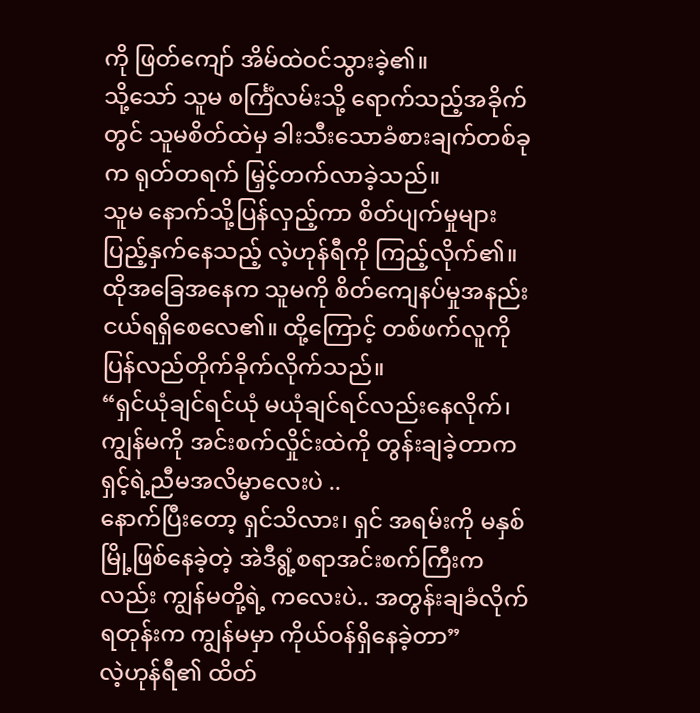ကို ဖြတ်ကျော် အိမ်ထဲဝင်သွားခဲ့၏။
သို့သော် သူမ စင်္ကြံလမ်းသို့ ရောက်သည့်အခိုက်တွင် သူမစိတ်ထဲမှ ခါးသီးသောခံစားချက်တစ်ခုက ရုတ်တရက် မြှင့်တက်လာခဲ့သည်။
သူမ နောက်သို့ပြန်လှည့်ကာ စိတ်ပျက်မှုများ ပြည့်နှက်နေသည့် လဲ့ဟုန်ရီကို ကြည့်လိုက်၏။
ထိုအခြေအနေက သူမကို စိတ်ကျေနပ်မှုအနည်းငယ်ရရှိစေလေ၏။ ထို့ကြောင့် တစ်ဖက်လူကို ပြန်လည်တိုက်ခိုက်လိုက်သည်။
“ရှင်ယုံချင်ရင်ယုံ မယုံချင်ရင်လည်းနေလိုက်၊ ကျွန်မကို အင်းစက်လှိုင်းထဲကို တွန်းချခဲ့တာက ရှင့်ရဲ့ညီမအလိမ္မာလေးပဲ ..
နောက်ပြီးတော့ ရှင်သိလား၊ ရှင် အရမ်းကို မနှစ်မြို့ဖြစ်နေခဲ့တဲ့ အဲဒီရွံ့စရာအင်းစက်ကြီးကလည်း ကျွန်မတို့ရဲ့ ကလေးပဲ.. အတွန်းချခံလိုက်ရတုန်းက ကျွန်မမှာ ကိုယ်ဝန်ရှိနေခဲ့တာ”
လဲ့ဟုန်ရီ၏ ထိတ်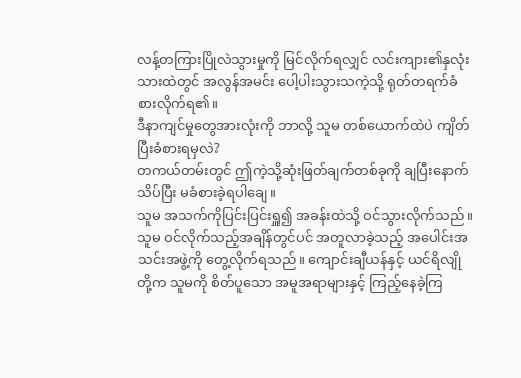လန့်တကြားပြိုလဲသွားမှုကို မြင်လိုက်ရလျှင် လင်းကျား၏နှလုံးသားထဲတွင် အလွန်အမင်း ပေါ့ပါးသွားသကဲ့သို့ ရုတ်တရက်ခံစားလိုက်ရ၏။
ဒီနာကျင်မှုတွေအားလုံးကို ဘာလို့ သူမ တစ်ယောက်ထဲပဲ ကျိတ်ပြီးခံစားရမှလဲ?
တကယ်တမ်းတွင် ဤကဲ့သို့ဆုံးဖြတ်ချက်တစ်ခုကို ချပြီးနောက် သိပ်ပြီး မခံစားခဲ့ရပါချေ။
သူမ အသက်ကိုပြင်းပြင်းရှူ၍ အခန်းထဲသို့ ဝင်သွားလိုက်သည်။
သူမ ဝင်လိုက်သည့်အချိန်တွင်ပင် အတူလာခဲ့သည့် အပေါင်းအသင်းအဖွဲ့ကို တွေ့လိုက်ရသည်။ ကျောင်းချီယန်နှင့် ယင်ရိလျိုတို့က သူမကို စိတ်ပူသော အမူအရာများနှင့် ကြည့်နေခဲ့ကြ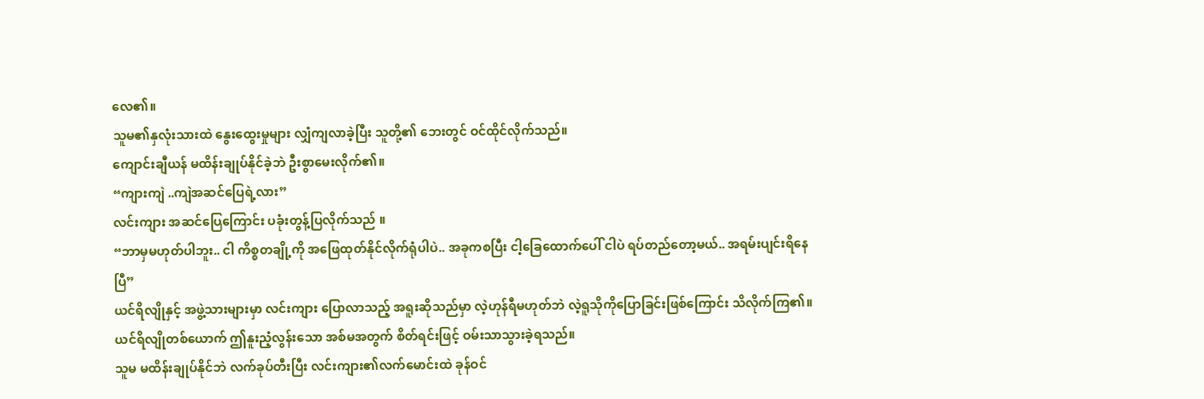လေ၏။
သူမ၏နှလုံးသားထဲ နွေးထွေးမှုများ လျှံကျလာခဲ့ပြီး သူတို့၏ ဘေးတွင် ဝင်ထိုင်လိုက်သည်။
ကျောင်းချီယန် မထိန်းချုပ်နိုင်ခဲ့ဘဲ ဦးစွာမေးလိုက်၏။
“ကျားကျဲ ..ကျဲအဆင်ပြေရဲ့လား”
လင်းကျား အဆင်ပြေကြောင်း ပခုံးတွန့်ပြလိုက်သည် ။
“ဘာမှမဟုတ်ပါဘူး.. ငါ ကိစ္စတချို့ကို အဖြေထုတ်နိုင်လိုက်ရုံပါပဲ.. အခုကစပြီး ငါ့ခြေထောက်ပေါ် ငါပဲ ရပ်တည်တော့မယ်.. အရမ်းပျင်းရိနေပြီ”
ယင်ရိလျိုနှင့် အဖွဲ့သားများမှာ လင်းကျား ပြောလာသည့် အရူးဆိုသည်မှာ လဲ့ဟုန်ရီမဟုတ်ဘဲ လဲ့ရူသိုကိုပြောခြင်းဖြစ်ကြောင်း သိလိုက်ကြ၏။
ယင်ရိလျိုတစ်ယောက် ဤနူးညံ့လွန်းသော အစ်မအတွက် စိတ်ရင်းဖြင့် ဝမ်းသာသွားခဲ့ရသည်။
သူမ မထိန်းချုပ်နိုင်ဘဲ လက်ခုပ်တီးပြီး လင်းကျား၏လက်မောင်းထဲ ခုန်ဝင်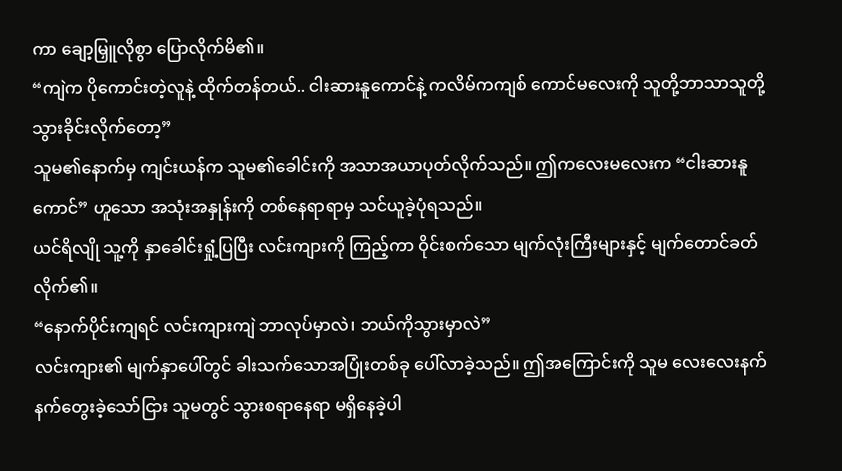ကာ ချော့မြှူလိုစွာ ပြောလိုက်မိ၏။
“ကျဲက ပိုကောင်းတဲ့လူနဲ့ ထိုက်တန်တယ်.. ငါးဆားနူကောင်နဲ့ ကလိမ်ကကျစ် ကောင်မလေးကို သူတို့ဘာသာသူတို့ သွားခိုင်းလိုက်တော့”
သူမ၏နောက်မှ ကျင်းယန်က သူမ၏ခေါင်းကို အသာအယာပုတ်လိုက်သည်။ ဤကလေးမလေးက “ငါးဆားနူကောင်” ဟူသော အသုံးအနှုန်းကို တစ်နေရာရာမှ သင်ယူခဲ့ပုံရသည်။
ယင်ရိလျို သူ့ကို နှာခေါင်းရှုံ့ပြပြီး လင်းကျားကို ကြည့်ကာ ဝိုင်းစက်သော မျက်လုံးကြီးများနှင့် မျက်တောင်ခတ်လိုက်၏။
“နောက်ပိုင်းကျရင် လင်းကျားကျဲ ဘာလုပ်မှာလဲ၊ ဘယ်ကိုသွားမှာလဲ”
လင်းကျား၏ မျက်နှာပေါ်တွင် ခါးသက်သောအပြုံးတစ်ခု ပေါ်လာခဲ့သည်။ ဤအကြောင်းကို သူမ လေးလေးနက်နက်တွေးခဲ့သော်ငြား သူမတွင် သွားစရာနေရာ မရှိနေခဲ့ပါ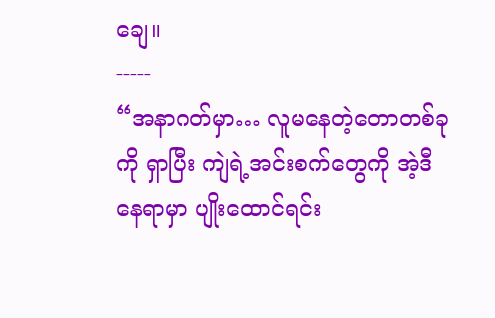ချေ။
-----
“အနာဂတ်မှာ… လူမနေတဲ့တောတစ်ခုကို ရှာပြီး ကျဲရဲ့အင်းစက်တွေကို အဲ့ဒီနေရာမှာ ပျိုးထောင်ရင်း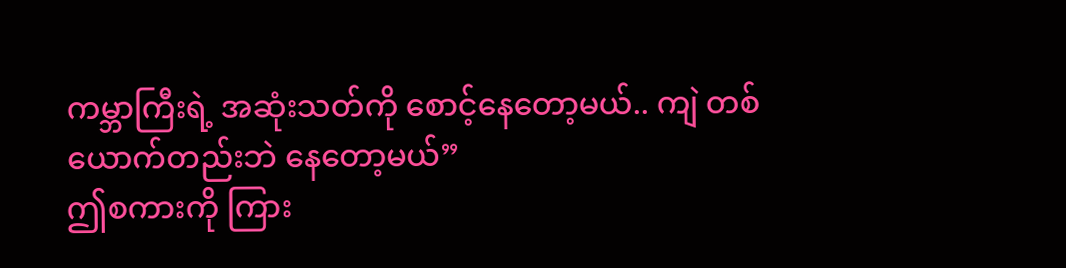ကမ္ဘာကြီးရဲ့ အဆုံးသတ်ကို စောင့်နေတော့မယ်.. ကျဲ တစ်ယောက်တည်းဘဲ နေတော့မယ်”
ဤစကားကို ကြား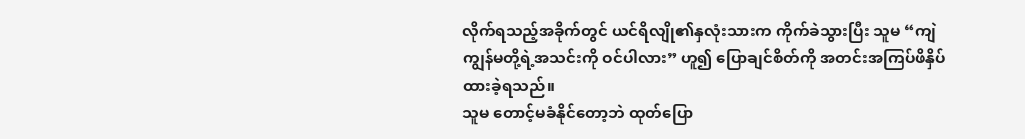လိုက်ရသည့်အခိုက်တွင် ယင်ရိလျို၏နှလုံးသားက ကိုက်ခဲသွားပြီး သူမ “ကျဲ ကျွန်မတို့ရဲ့အသင်းကို ဝင်ပါလား” ဟူ၍ ပြောချင်စိတ်ကို အတင်းအကြပ်ဖိနှိပ်ထားခဲ့ရသည်။
သူမ တောင့်မခံနိုင်တော့ဘဲ ထုတ်ပြော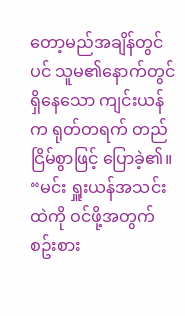တော့မည်အချိန်တွင်ပင် သူမ၏နောက်တွင်ရှိနေသော ကျင်းယန်က ရုတ်တရက် တည်ငြိမ်စွာဖြင့် ပြောခဲ့၏။
“မင်း ရှူးယန်အသင်းထဲကို ဝင်ဖို့အတွက် စဥ်းစား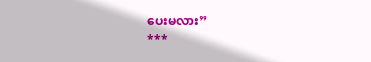ပေးမလား”
***